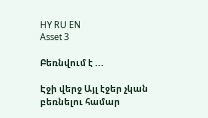HY RU EN
Asset 3

Բեռնվում է ...

Էջի վերջ Այլ էջեր չկան բեռնելու համար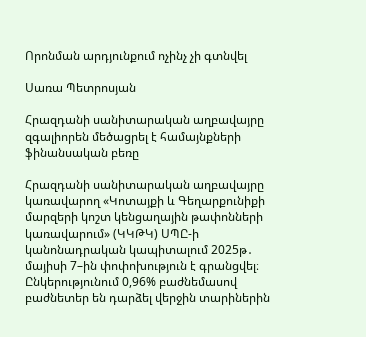Որոնման արդյունքում ոչինչ չի գտնվել

Սառա Պետրոսյան

Հրազդանի սանիտարական աղբավայրը զգալիորեն մեծացրել է համայնքների ֆինանսական բեռը

Հրազդանի սանիտարական աղբավայրը կառավարող «Կոտայքի և Գեղարքունիքի մարզերի կոշտ կենցաղային թափոնների կառավարում» (ԿԿԹԿ) ՍՊԸ-ի կանոնադրական կապիտալում 2025թ․ մայիսի 7–ին փոփոխություն է գրանցվել։ Ընկերությունում 0,96% բաժնեմասով բաժնետեր են դարձել վերջին տարիներին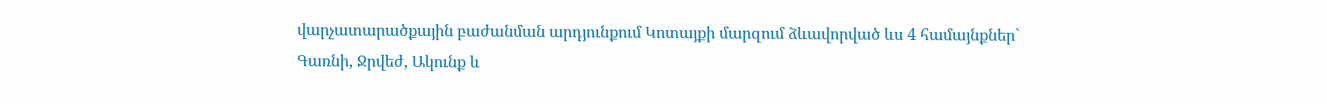վարչատարածքային բաժանման արդյունքում Կոտայքի մարզում ձևավորված ևս 4 համայնքներ` Գառնի, Ջրվեժ, Ակունք և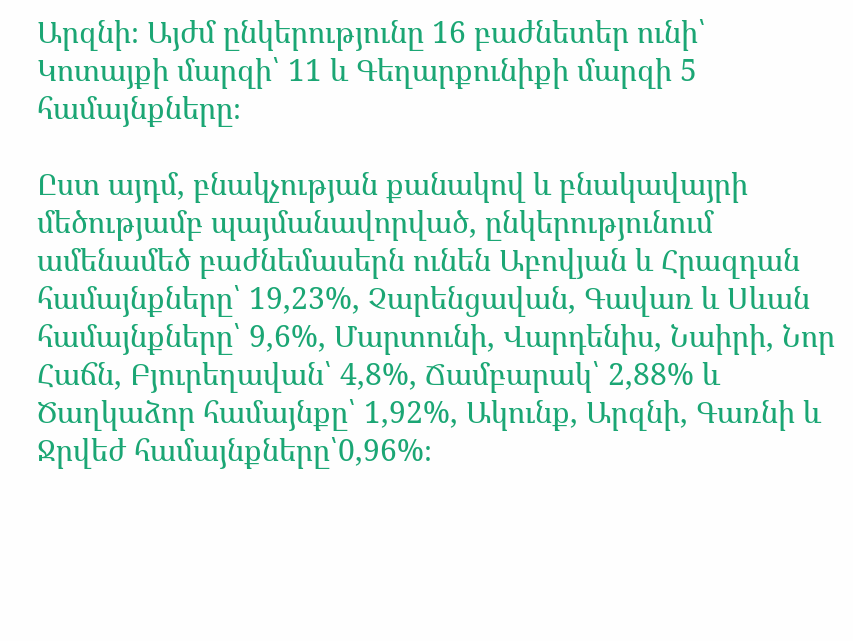Արզնի։ Այժմ ընկերությունը 16 բաժնետեր ունի՝ Կոտայքի մարզի՝ 11 և Գեղարքունիքի մարզի 5 համայնքները։

Ըստ այդմ, բնակչության քանակով և բնակավայրի մեծությամբ պայմանավորված, ընկերությունում ամենամեծ բաժնեմասերն ունեն Աբովյան և Հրազդան համայնքները՝ 19,23%, Չարենցավան, Գավառ և Սևան համայնքները՝ 9,6%, Մարտունի, Վարդենիս, Նաիրի, Նոր Հաճն, Բյուրեղավան՝ 4,8%, Ճամբարակ՝ 2,88% և Ծաղկաձոր համայնքը՝ 1,92%, Ակունք, Արզնի, Գառնի և Ջրվեժ համայնքները՝0,96%։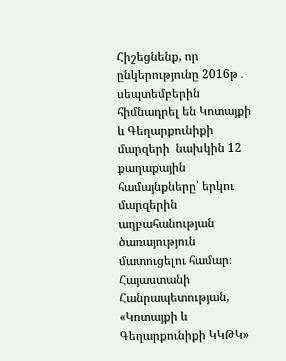Հիշեցնենք, որ ընկերությունը 2016թ․ սեպտեմբերին հիմնադրել են Կոտայքի և Գեղարքունիքի մարզերի  նախկին 12 քաղաքային համայնքները՝ երկու մարզերին աղբահանության ծառայություն մատուցելու համար։ Հայաստանի Հանրապետության, «Կոտայքի և Գեղարքունիքի ԿԿԹԿ»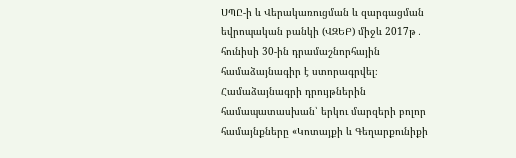ՍՊԸ-ի և Վերակառուցման և զարգացման եվրոպական բանկի (ՎԶԵԲ) միջև 2017թ․ հունիսի 30-ին դրամաշնորհային համաձայնագիր է ստորագրվել։ Համաձայնագրի դրույթներին համապատասխան՝ երկու մարզերի բոլոր համայնքները «Կոտայքի և Գեղարքունիքի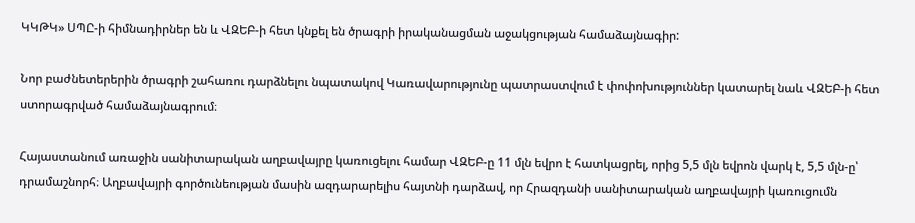ԿԿԹԿ» ՍՊԸ-ի հիմնադիրներ են և ՎԶԵԲ-ի հետ կնքել են ծրագրի իրականացման աջակցության համաձայնագիր:

Նոր բաժնետերերին ծրագրի շահառու դարձնելու նպատակով Կառավարությունը պատրաստվում է փոփոխություններ կատարել նաև ՎԶԵԲ-ի հետ ստորագրված համաձայնագրում։

Հայաստանում առաջին սանիտարական աղբավայրը կառուցելու համար ՎԶԵԲ-ը 11 մլն եվրո է հատկացրել, որից 5,5 մլն եվրոն վարկ է, 5,5 մլն-ը՝ դրամաշնորհ։ Աղբավայրի գործունեության մասին ազդարարելիս հայտնի դարձավ, որ Հրազդանի սանիտարական աղբավայրի կառուցումն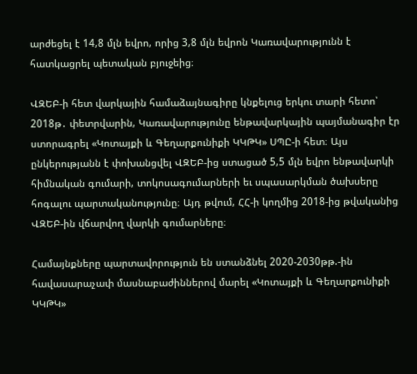արժեցել է 14,8 մլն եվրո, որից 3,8 մլն եվրոն Կառավարությունն է հատկացրել պետական բյուջեից։

ՎԶԵԲ-ի հետ վարկային համաձայնագիրը կնքելուց երկու տարի հետո՝ 2018թ․ փետրվարին, Կառավարությունը ենթավարկային պայմանագիր էր ստորագրել «Կոտայքի և Գեղարքունիքի ԿԿԹԿ» ՍՊԸ-ի հետ։ Այս ընկերությանն է փոխանցվել ՎԶԵԲ-ից ստացած 5,5 մլն եվրո ենթավարկի հիմնական գումարի, տոկոսագումարների եւ սպասարկման ծախսերը հոգալու պարտականությունը։ Այդ թվում, ՀՀ-ի կողմից 2018-ից թվականից ՎԶԵԲ-ին վճարվող վարկի գումարները։

Համայնքները պարտավորություն են ստանձնել 2020-2030թթ.-ին հավասարաչափ մասնաբաժիններով մարել «Կոտայքի և Գեղարքունիքի ԿԿԹԿ»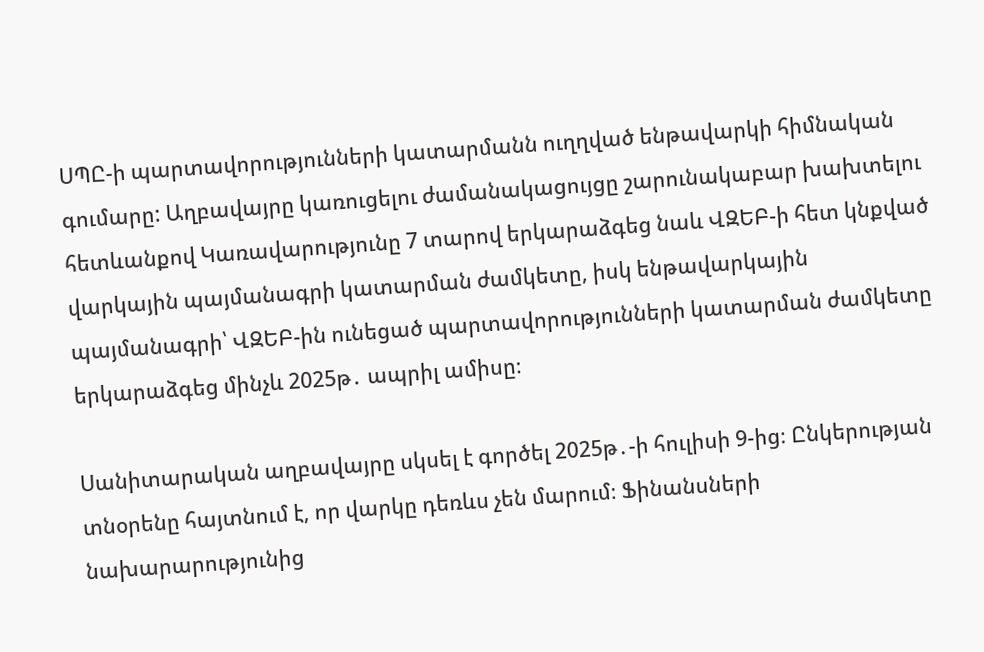ՍՊԸ-ի պարտավորությունների կատարմանն ուղղված ենթավարկի հիմնական գումարը: Աղբավայրը կառուցելու ժամանակացույցը շարունակաբար խախտելու հետևանքով Կառավարությունը 7 տարով երկարաձգեց նաև ՎԶԵԲ-ի հետ կնքված վարկային պայմանագրի կատարման ժամկետը, իսկ ենթավարկային պայմանագրի՝ ՎԶԵԲ-ին ունեցած պարտավորությունների կատարման ժամկետը երկարաձգեց մինչև 2025թ․ ապրիլ ամիսը։

Սանիտարական աղբավայրը սկսել է գործել 2025թ․-ի հուլիսի 9-ից։ Ընկերության տնօրենը հայտնում է, որ վարկը դեռևս չեն մարում։ Ֆինանսների նախարարությունից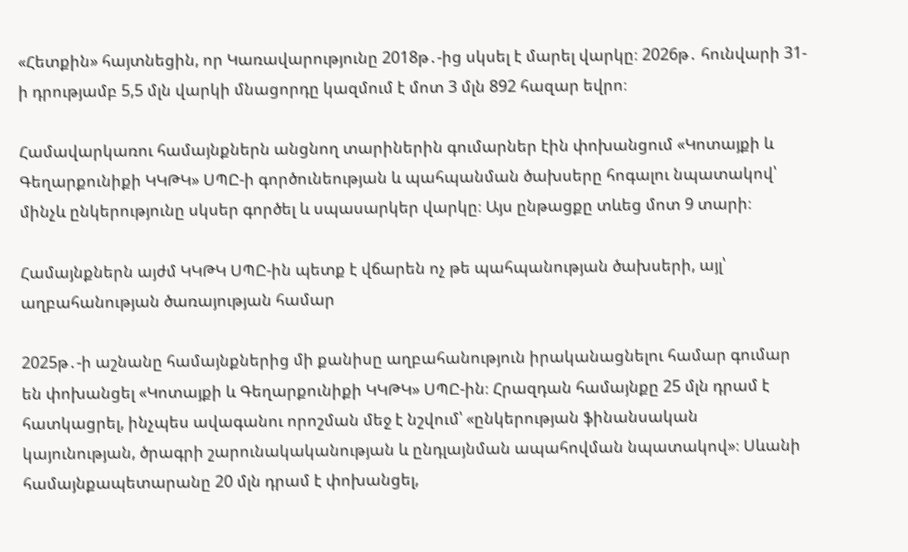«Հետքին» հայտնեցին, որ Կառավարությունը 2018թ․-ից սկսել է մարել վարկը։ 2026թ․ հունվարի 31-ի դրությամբ 5,5 մլն վարկի մնացորդը կազմում է մոտ 3 մլն 892 հազար եվրո։

Համավարկառու համայնքներն անցնող տարիներին գումարներ էին փոխանցում «Կոտայքի և Գեղարքունիքի ԿԿԹԿ» ՍՊԸ-ի գործունեության և պահպանման ծախսերը հոգալու նպատակով՝ մինչև ընկերությունը սկսեր գործել և սպասարկեր վարկը։ Այս ընթացքը տևեց մոտ 9 տարի։

Համայնքներն այժմ ԿԿԹԿ ՍՊԸ-ին պետք է վճարեն ոչ թե պահպանության ծախսերի, այլ՝ աղբահանության ծառայության համար

2025թ․-ի աշնանը համայնքներից մի քանիսը աղբահանություն իրականացնելու համար գումար են փոխանցել «Կոտայքի և Գեղարքունիքի ԿԿԹԿ» ՍՊԸ-ին։ Հրազդան համայնքը 25 մլն դրամ է հատկացրել, ինչպես ավագանու որոշման մեջ է նշվում՝ «ընկերության ֆինանսական կայունության, ծրագրի շարունակականության և ընդլայնման ապահովման նպատակով»։ Սևանի համայնքապետարանը 20 մլն դրամ է փոխանցել,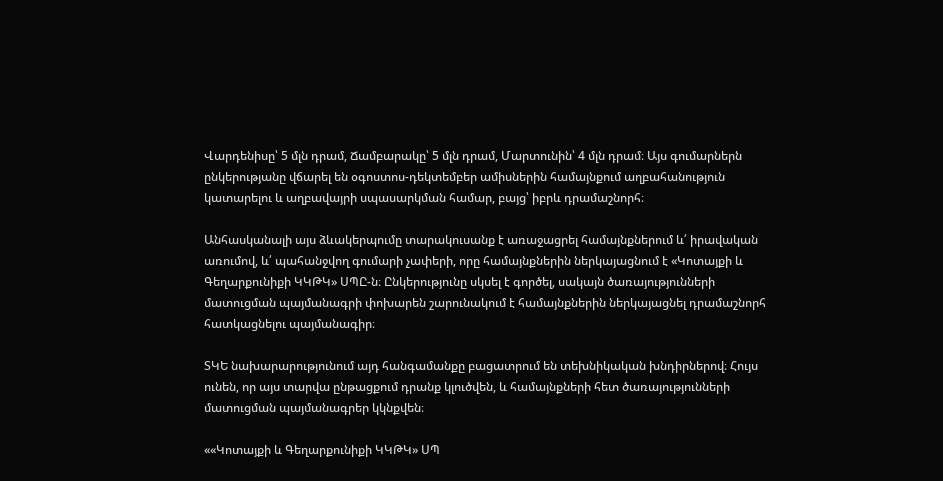Վարդենիսը՝ 5 մլն դրամ, Ճամբարակը՝ 5 մլն դրամ, Մարտունին՝ 4 մլն դրամ։ Այս գումարներն ընկերությանը վճարել են օգոստոս-դեկտեմբեր ամիսներին համայնքում աղբահանություն կատարելու և աղբավայրի սպասարկման համար, բայց՝ իբրև դրամաշնորհ։

Անհասկանալի այս ձևակերպումը տարակուսանք է առաջացրել համայնքներում և՛ իրավական առումով, և՛ պահանջվող գումարի չափերի, որը համայնքներին ներկայացնում է «Կոտայքի և Գեղարքունիքի ԿԿԹԿ» ՍՊԸ-ն։ Ընկերությունը սկսել է գործել, սակայն ծառայությունների մատուցման պայմանագրի փոխարեն շարունակում է համայնքներին ներկայացնել դրամաշնորհ հատկացնելու պայմանագիր։

ՏԿԵ նախարարությունում այդ հանգամանքը բացատրում են տեխնիկական խնդիրներով։ Հույս ունեն, որ այս տարվա ընթացքում դրանք կլուծվեն, և համայնքների հետ ծառայությունների մատուցման պայմանագրեր կկնքվեն։

««Կոտայքի և Գեղարքունիքի ԿԿԹԿ» ՍՊ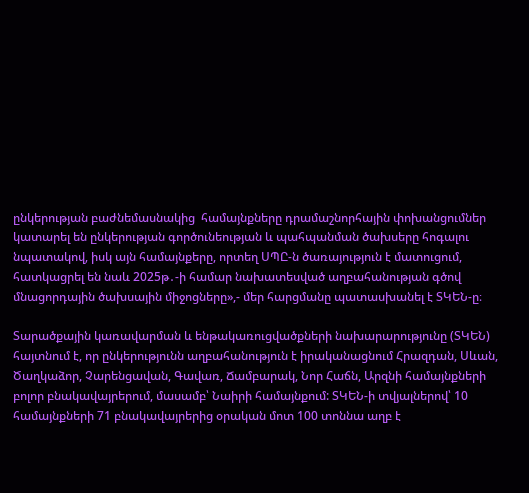ընկերության բաժնեմասնակից  համայնքները դրամաշնորհային փոխանցումներ կատարել են ընկերության գործունեության և պահպանման ծախսերը հոգալու նպատակով, իսկ այն համայնքերը, որտեղ ՍՊԸ-ն ծառայություն է մատուցում, հատկացրել են նաև 2025թ․-ի համար նախատեսված աղբահանության գծով մնացորդային ծախսային միջոցները»,- մեր հարցմանը պատասխանել է ՏԿԵՆ-ը։

Տարածքային կառավարման և ենթակառուցվածքների նախարարությունը (ՏԿԵՆ) հայտնում է, որ ընկերությունն աղբահանություն է իրականացնում Հրազդան, Սևան, Ծաղկաձոր, Չարենցավան, Գավառ, Ճամբարակ, Նոր Հաճն, Արզնի համայնքների բոլոր բնակավայրերում, մասամբ՝ Նաիրի համայնքում: ՏԿԵՆ-ի տվյալներով՝ 10 համայնքների 71 բնակավայրերից օրական մոտ 100 տոննա աղբ է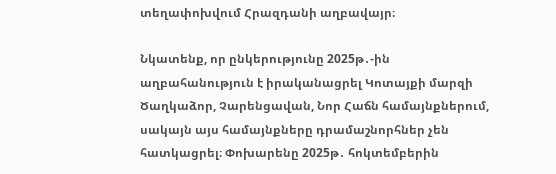տեղափոխվում Հրազդանի աղբավայր։

Նկատենք, որ ընկերությունը 2025թ․-ին աղբահանություն է իրականացրել Կոտայքի մարզի Ծաղկաձոր, Չարենցավան, Նոր Հաճն համայնքներում, սակայն այս համայնքները դրամաշնորհներ չեն հատկացրել։ Փոխարենը 2025թ․ հոկտեմբերին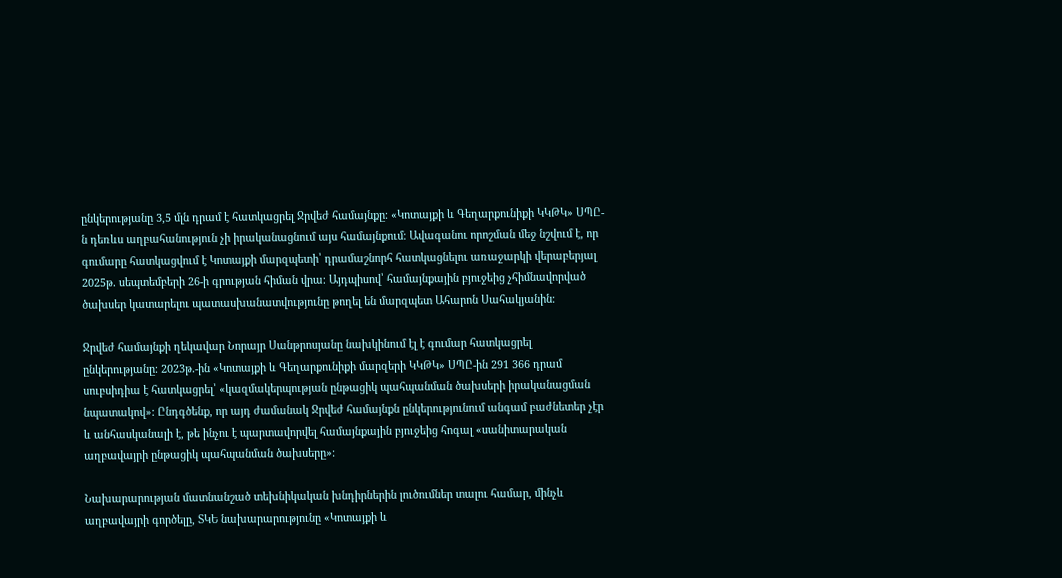ընկերությանը 3,5 մլն դրամ է հատկացրել Ջրվեժ համայնքը։ «Կոտայքի և Գեղարքունիքի ԿԿԹԿ» ՍՊԸ-ն դեռևս աղբահանություն չի իրականացնում այս համայնքում։ Ավագանու որոշման մեջ նշվում է, որ գումարը հատկացվում է Կոտայքի մարզպետի՝ դրամաշնորհ հատկացնելու առաջարկի վերաբերյալ 2025թ․ սեպտեմբերի 26-ի գրության հիման վրա։ Այդպիսով՝ համայնքային բյուջեից չհիմնավորված ծախսեր կատարելու պատասխանատվությունը թողել են մարզպետ Ահարոն Սահակյանին։

Ջրվեժ համայնքի ղեկավար Նորայր Սանթրոսյանը նախկինում էլ է գումար հատկացրել ընկերությանը։ 2023թ․-ին «Կոտայքի և Գեղարքունիքի մարզերի ԿԿԹԿ» ՍՊԸ-ին 291 366 դրամ սուբսիդիա է հատկացրել՝ «կազմակերպության ընթացիկ պահպանման ծախսերի իրականացման նպատակով»: Ընդգծենք, որ այդ ժամանակ Ջրվեժ համայնքն ընկերությունում անգամ բաժնետեր չէր և անհասկանալի է, թե ինչու է պարտավորվել համայնքային բյուջեից հոգալ «սանիտարական աղբավայրի ընթացիկ պահպանման ծախսերը»։

Նախարարության մատնանշած տեխնիկական խնդիրներին լուծումներ տալու համար, մինչև աղբավայրի գործելը, ՏԿԵ նախարարությունը «Կոտայքի և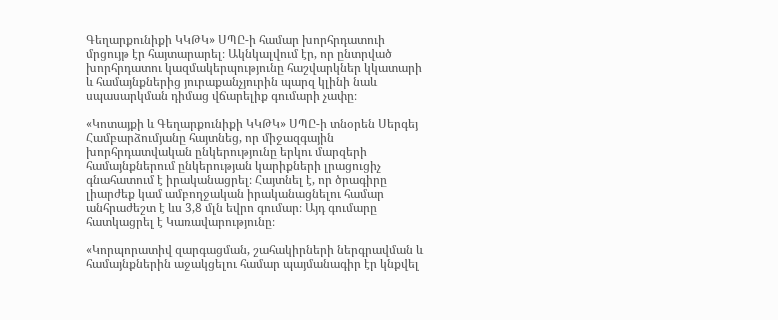Գեղարքունիքի ԿԿԹԿ» ՍՊԸ-ի համար խորհրդատուի մրցույթ էր հայտարարել։ Ակնկալվում էր, որ ընտրված խորհրդատու կազմակերպությունը հաշվարկներ կկատարի և համայնքներից յուրաքանչյուրին պարզ կլինի նաև սպասարկման դիմաց վճարելիք գումարի չափը։

«Կոտայքի և Գեղարքունիքի ԿԿԹԿ» ՍՊԸ-ի տնօրեն Սերգեյ Համբարձումյանը հայտնեց, որ միջազգային խորհրդատվական ընկերությունը երկու մարզերի համայնքներում ընկերության կարիքների լրացուցիչ գնահատում է իրականացրել։ Հայտնել է, որ ծրագիրը լիարժեք կամ ամբողջական իրականացնելու համար անհրաժեշտ է ևս 3,8 մլն եվրո գումար։ Այդ գումարը հատկացրել է Կառավարությունը։

«Կորպորատիվ զարգացման, շահակիրների ներգրավման և համայնքներին աջակցելու համար պայմանագիր էր կնքվել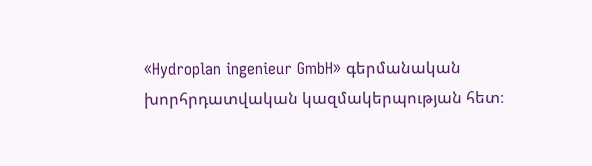«Hydroplan ingenieur GmbH» գերմանական խորհրդատվական կազմակերպության հետ։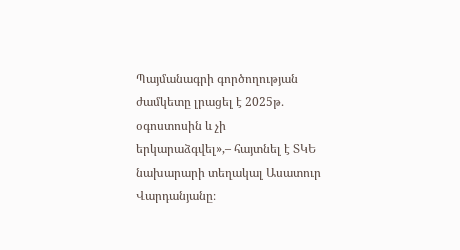Պայմանագրի գործողության ժամկետը լրացել է 2025թ․ օգոստոսին և չի երկարաձգվել»,– հայտնել է ՏԿԵ նախարարի տեղակալ Ասատուր Վարդանյանը։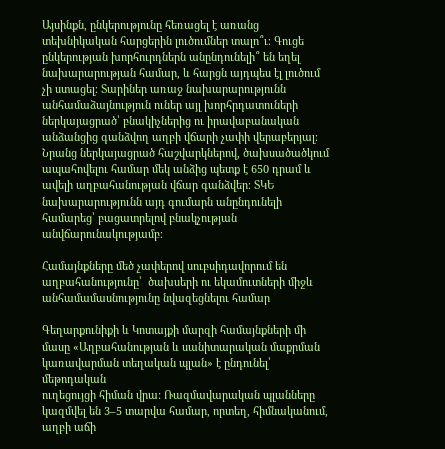Այսինքն, ընկերությունը հեռացել է առանց տեխնիկական հարցերին լուծումներ տալո՞ւ։ Գուցե ընկերության խորհուրդներն անընդունելի՞ են եղել նախարարության համար, և հարցն այդպես էլ լուծում չի ստացել։ Տարիներ առաջ նախարարությունն անհամաձայնություն ուներ այլ խորհրդատուների ներկայացրած՝ բնակիչներից ու իրավաբանական անձանցից գանձվող աղբի վճարի չափի վերաբերյալ։ Նրանց ներկայացրած հաշվարկներով, ծախսածածկում ապահովելու համար մեկ անձից պետք է 650 դրամ և ավելի աղբահանության վճար գանձվեր։ ՏԿԵ նախարարությունն այդ գումարն անընդունելի համարեց՝ բացատրելով բնակչության անվճարունակությամբ։

Համայնքները մեծ չափերով սուբսիդավորում են աղբահանությունը՝  ծախսերի ու եկամուտների միջև անհամամասնությունը նվազեցնելու համար

Գեղարքունիքի և Կոտայքի մարզի համայնքների մի մասը «Աղբահանության և սանիտարական մաքրման կառավարման տեղական պլան» է ընդունել՝ մեթոդական
ուղեցույցի հիման վրա: Ռազմավարական պլանները կազմվել են 3–5 տարվա համար, որտեղ, հիմնականում, աղբի աճի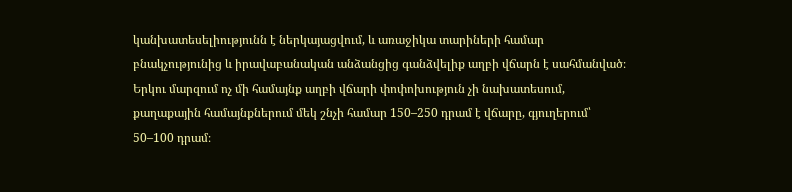կանխատեսելիությունն է ներկայացվում, և առաջիկա տարիների համար բնակչությունից և իրավաբանական անձանցից գանձվելիք աղբի վճարն է սահմանված։ Երկու մարզում ոչ մի համայնք աղբի վճարի փոփոխություն չի նախատեսում, քաղաքային համայնքներում մեկ շնչի համար 150–250 դրամ է վճարը, գյուղերում՝ 50–100 դրամ։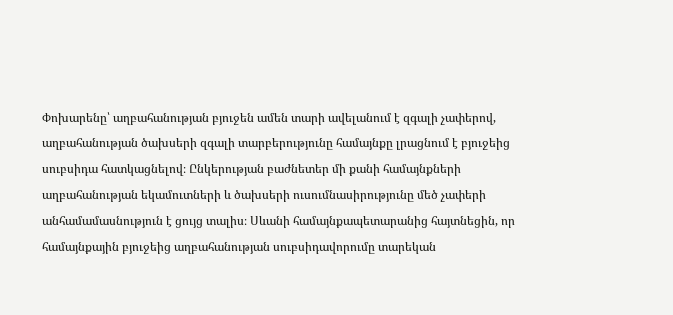Փոխարենը՝ աղբահանության բյուջեն ամեն տարի ավելանում է զգալի չափերով, աղբահանության ծախսերի զգալի տարբերությունը համայնքը լրացնում է բյուջեից սուբսիդա հատկացնելով։ Ընկերության բաժնետեր մի քանի համայնքների աղբահանության եկամուտների և ծախսերի ուսումնասիրությունը մեծ չափերի անհամամասնություն է ցույց տալիս։ Սևանի համայնքապետարանից հայտնեցին, որ համայնքային բյուջեից աղբահանության սուբսիդավորումը տարեկան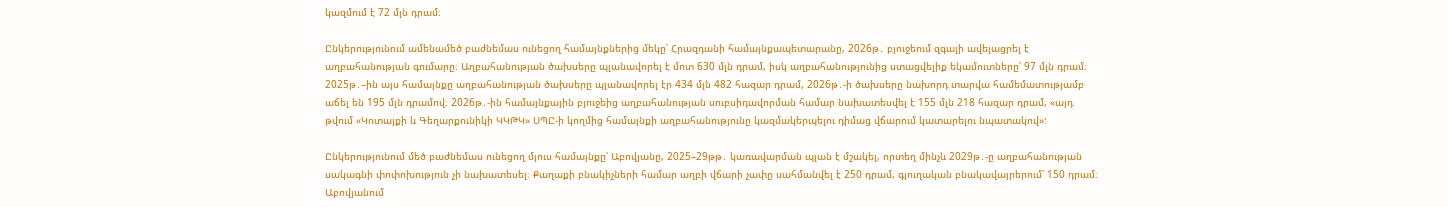կազմում է 72 մլն դրամ։

Ընկերությունում ամենամեծ բաժնեմաս ունեցող համայնքներից մեկը՝ Հրազդանի համայնքապետարանը, 2026թ․ բյուջեում զգալի ավելացրել է աղբահանության գումարը։ Աղբահանության ծախսերը պլանավորել է մոտ 630 մլն դրամ, իսկ աղբահանությունից ստացվելիք եկամուտները՝ 97 մլն դրամ։ 2025թ․–ին այս համայնքը աղբահանության ծախսերը պլանավորել էր 434 մլն 482 հազար դրամ, 2026թ․-ի ծախսերը նախորդ տարվա համեմատությամբ աճել են 195 մլն դրամով։ 2026թ․-ին համայնքային բյուջեից աղբահանության սուբսիդավորման համար նախատեսվել է 155 մլն 218 հազար դրամ, «այդ թվում «Կոտայքի և Գեղարքունիկի ԿԿԹԿ» ՍՊԸ-ի կողմից համայնքի աղբահանությունը կազմակերպելու դիմաց վճարում կատարելու նպատակով»:

Ընկերությունում մեծ բաժնեմաս ունեցող մյուս համայնքը՝ Աբովյանը, 2025–29թթ․ կառավարման պլան է մշակել, որտեղ մինչև 2029թ․-ը աղբահանության սակագնի փոփոխություն չի նախատեսել։ Քաղաքի բնակիչների համար աղբի վճարի չափը սահմանվել է 250 դրամ, գյուղական բնակավայրերում՝ 150 դրամ։ Աբովյանում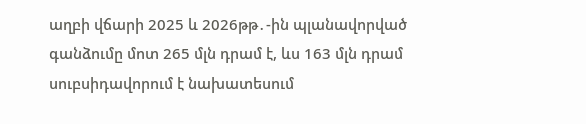աղբի վճարի 2025 և 2026թթ․-ին պլանավորված գանձումը մոտ 265 մլն դրամ է, ևս 163 մլն դրամ սուբսիդավորում է նախատեսում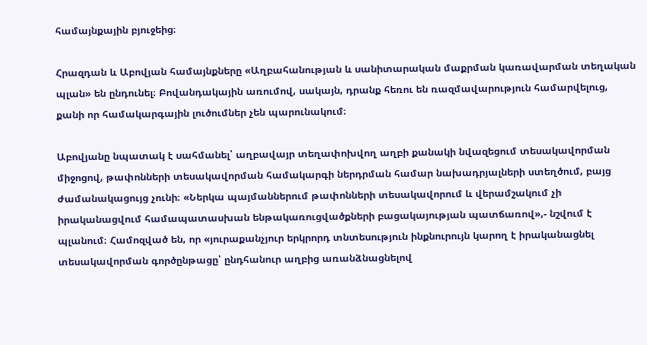համայնքային բյուջեից։

Հրազդան և Աբովյան համայնքները «Աղբահանության և սանիտարական մաքրման կառավարման տեղական պլան» են ընդունել։ Բովանդակային առումով, սակայն, դրանք հեռու են ռազմավարություն համարվելուց, քանի որ համակարգային լուծումներ չեն պարունակում։

Աբովյանը նպատակ է սահմանել՝ աղբավայր տեղափոխվող աղբի քանակի նվազեցում տեսակավորման միջոցով, թափոնների տեսակավորման համակարգի ներդրման համար նախադրյալների ստեղծում, բայց ժամանակացույց չունի։ «Ներկա պայմաններում թափոնների տեսակավորում և վերամշակում չի իրականացվում համապատասխան ենթակառուցվածքների բացակայության պատճառով»,- նշվում է պլանում։ Համոզված են, որ «յուրաքանչյուր երկրորդ տնտեսություն ինքնուրույն կարող է իրականացնել տեսակավորման գործընթացը՝ ընդհանուր աղբից առանձնացնելով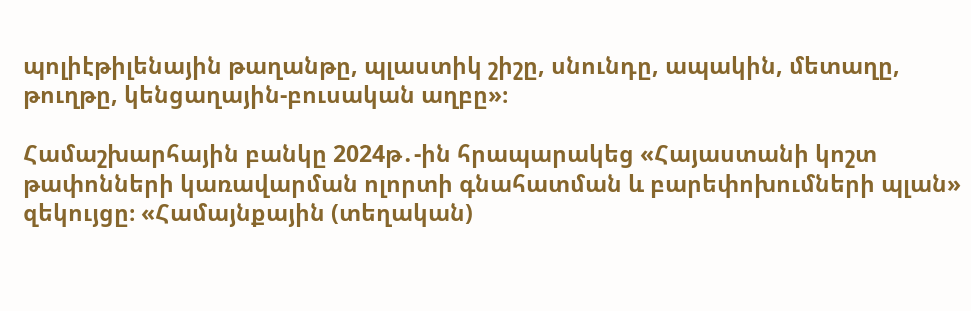պոլիէթիլենային թաղանթը, պլաստիկ շիշը, սնունդը, ապակին, մետաղը, թուղթը, կենցաղային-բուսական աղբը»։

Համաշխարհային բանկը 2024թ․-ին հրապարակեց «Հայաստանի կոշտ թափոնների կառավարման ոլորտի գնահատման և բարեփոխումների պլան» զեկույցը։ «Համայնքային (տեղական)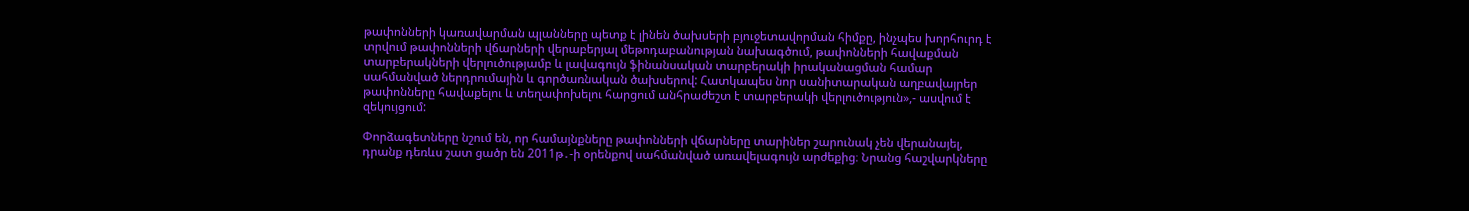թափոնների կառավարման պլանները պետք է լինեն ծախսերի բյուջետավորման հիմքը, ինչպես խորհուրդ է տրվում թափոնների վճարների վերաբերյալ մեթոդաբանության նախագծում, թափոնների հավաքման տարբերակների վերլուծությամբ և լավագույն ֆինանսական տարբերակի իրականացման համար սահմանված ներդրումային և գործառնական ծախսերով: Հատկապես նոր սանիտարական աղբավայրեր թափոնները հավաքելու և տեղափոխելու հարցում անհրաժեշտ է տարբերակի վերլուծություն»,- ասվում է զեկույցում:

Փորձագետները նշում են, որ համայնքները թափոնների վճարները տարիներ շարունակ չեն վերանայել, դրանք դեռևս շատ ցածր են 2011թ․-ի օրենքով սահմանված առավելագույն արժեքից։ Նրանց հաշվարկները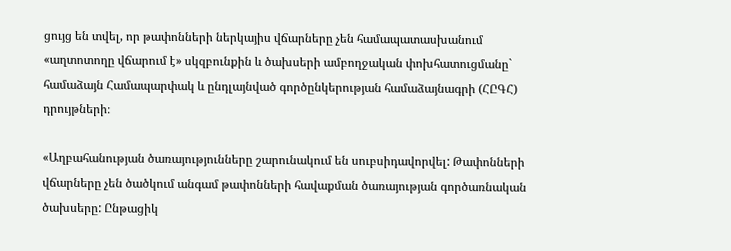ցույց են տվել, որ թափոնների ներկայիս վճարները չեն համապատասխանում «աղտոտողը վճարում է» սկզբունքին և ծախսերի ամբողջական փոխհատուցմանը` համաձայն Համապարփակ և ընդլայնված գործընկերության համաձայնագրի (ՀԸԳՀ) դրույթների։

«Աղբահանության ծառայությունները շարունակում են սուբսիդավորվել: Թափոնների վճարները չեն ծածկում անգամ թափոնների հավաքման ծառայության գործառնական ծախսերը: Ընթացիկ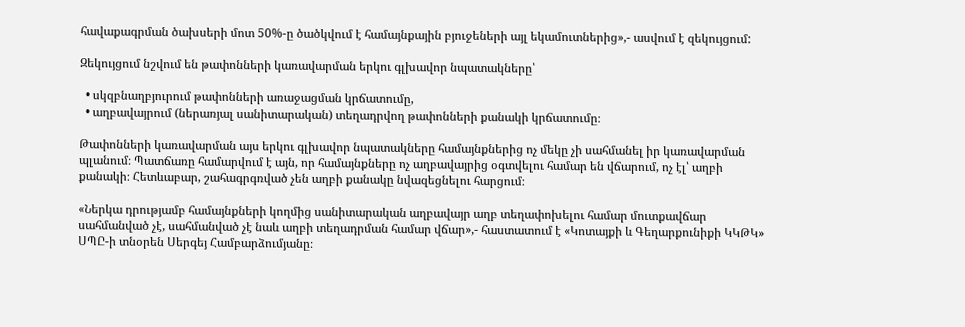հավաքագրման ծախսերի մոտ 50%-ը ծածկվում է համայնքային բյուջեների այլ եկամուտներից»,- ասվում է զեկույցում:

Զեկույցում նշվում են թափոնների կառավարման երկու գլխավոր նպատակները՝

  • սկզբնաղբյուրում թափոնների առաջացման կրճատումը,
  • աղբավայրում (ներառյալ սանիտարական) տեղադրվող թափոնների քանակի կրճատումը։

Թափոնների կառավարման այս երկու գլխավոր նպատակները համայնքներից ոչ մեկը չի սահմանել իր կառավարման պլանում։ Պատճառը համարվում է այն, որ համայնքները ոչ աղբավայրից օգտվելու համար են վճարում, ոչ էլ՝ աղբի քանակի։ Հետևաբար, շահագրգռված չեն աղբի քանակը նվազեցնելու հարցում։

«Ներկա դրությամբ համայնքների կողմից սանիտարական աղբավայր աղբ տեղափոխելու համար մուտքավճար սահմանված չէ, սահմանված չէ նաև աղբի տեղադրման համար վճար»,- հաստատում է «Կոտայքի և Գեղարքունիքի ԿԿԹԿ» ՍՊԸ-ի տնօրեն Սերգեյ Համբարձումյանը։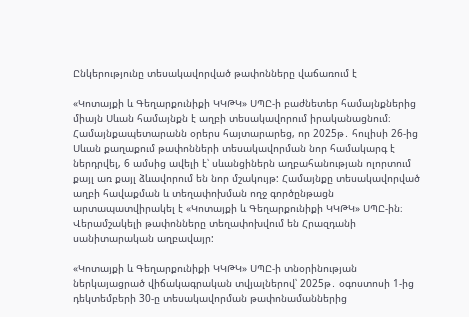Ընկերությունը տեսակավորված թափոնները վաճառում է

«Կոտայքի և Գեղարքունիքի ԿԿԹԿ» ՍՊԸ-ի բաժնետեր համայնքներից միայն Սևան համայնքն է աղբի տեսակավորում իրականացնում։ Համայնքապետարանն օրերս հայտարարեց, որ 2025թ․ հուլիսի 26-ից Սևան քաղաքում թափոնների տեսակավորման նոր համակարգ է ներդրվել, 6 ամսից ավելի է՝ սևանցիներն աղբահանության ոլորտում քայլ առ քայլ ձևավորում են նոր մշակույթ: Համայնքը տեսակավորված աղբի հավաքման և տեղափոխման ողջ գործընթացն արտապատվիրակել է «Կոտայքի և Գեղարքունիքի ԿԿԹԿ» ՍՊԸ-ին։ Վերամշակելի թափոնները տեղափոխվում են Հրազդանի սանիտարական աղբավայր:

«Կոտայքի և Գեղարքունիքի ԿԿԹԿ» ՍՊԸ-ի տնօրինության ներկայացրած վիճակագրական տվյալներով՝ 2025թ․ օգոստոսի 1-ից դեկտեմբերի 30-ը տեսակավորման թափոնամաններից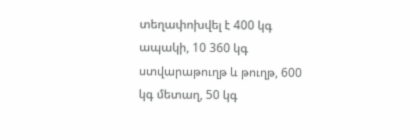տեղափոխվել է 400 կգ ապակի, 10 360 կգ ստվարաթուղթ և թուղթ, 600 կգ մետաղ, 50 կգ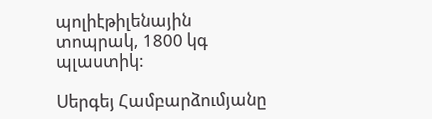պոլիէթիլենային տոպրակ, 1800 կգ պլաստիկ:

Սերգեյ Համբարձումյանը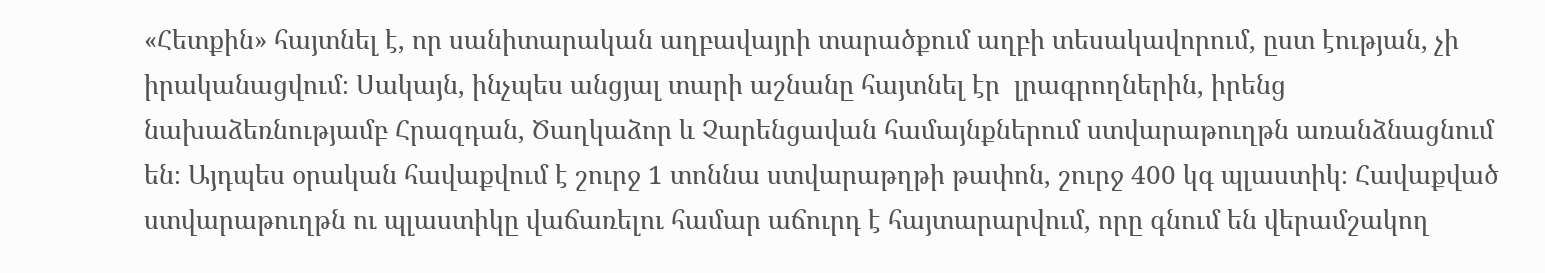«Հետքին» հայտնել է, որ սանիտարական աղբավայրի տարածքում աղբի տեսակավորում, ըստ էության, չի իրականացվում։ Սակայն, ինչպես անցյալ տարի աշնանը հայտնել էր  լրագրողներին, իրենց նախաձեռնությամբ Հրազդան, Ծաղկաձոր և Չարենցավան համայնքներում ստվարաթուղթն առանձնացնում են։ Այդպես օրական հավաքվում է շուրջ 1 տոննա ստվարաթղթի թափոն, շուրջ 400 կգ պլաստիկ։ Հավաքված ստվարաթուղթն ու պլաստիկը վաճառելու համար աճուրդ է հայտարարվում, որը գնում են վերամշակող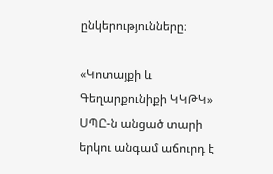ընկերությունները։

«Կոտայքի և Գեղարքունիքի ԿԿԹԿ» ՍՊԸ-ն անցած տարի երկու անգամ աճուրդ է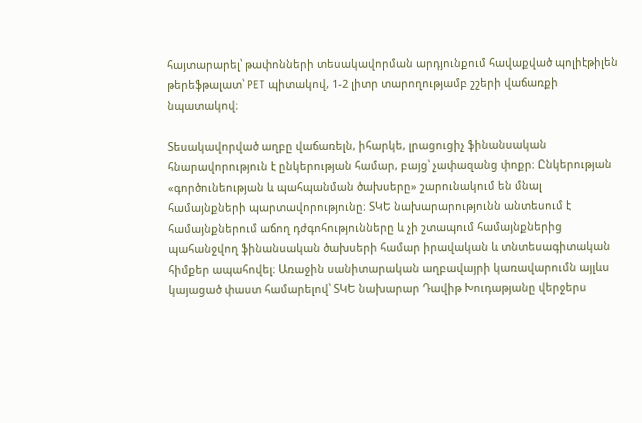հայտարարել՝ թափոնների տեսակավորման արդյունքում հավաքված պոլիէթիլեն թերեֆթալատ՝ PET պիտակով, 1-2 լիտր տարողությամբ շշերի վաճառքի նպատակով։

Տեսակավորված աղբը վաճառելն, իհարկե, լրացուցիչ ֆինանսական հնարավորություն է ընկերության համար, բայց՝ չափազանց փոքր։ Ընկերության «գործունեության և պահպանման ծախսերը» շարունակում են մնալ համայնքների պարտավորությունը։ ՏԿԵ նախարարությունն անտեսում է համայնքներում աճող դժգոհությունները և չի շտապում համայնքներից պահանջվող ֆինանսական ծախսերի համար իրավական և տնտեսագիտական հիմքեր ապահովել։ Առաջին սանիտարական աղբավայրի կառավարումն այլևս կայացած փաստ համարելով՝ ՏԿԵ նախարար Դավիթ Խուդաթյանը վերջերս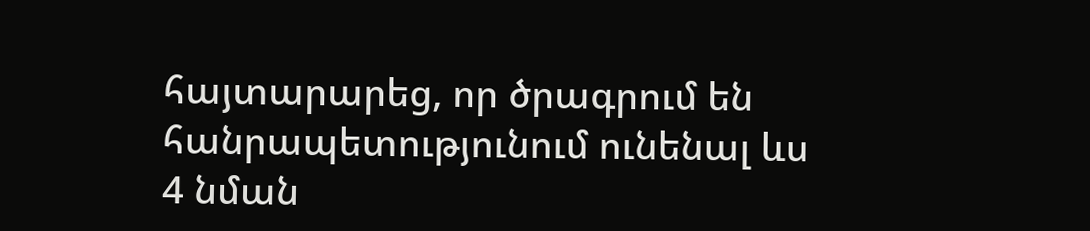հայտարարեց, որ ծրագրում են  հանրապետությունում ունենալ ևս 4 նման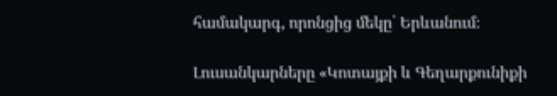համակարգ, որոնցից մեկը՝ Երևանում։

Լուսանկարները «Կոտայքի և Գեղարքունիքի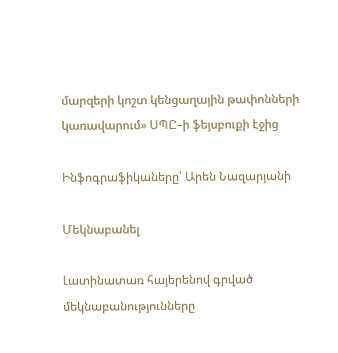մարզերի կոշտ կենցաղային թափոնների կառավարում» ՍՊԸ–ի ֆեյսբուքի էջից

Ինֆոգրաֆիկաները՝ Արեն Նազարյանի

Մեկնաբանել

Լատինատառ հայերենով գրված մեկնաբանությունները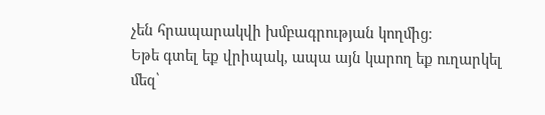չեն հրապարակվի խմբագրության կողմից։
Եթե գտել եք վրիպակ, ապա այն կարող եք ուղարկել մեզ՝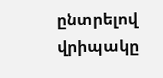ընտրելով վրիպակը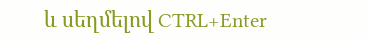և սեղմելով CTRL+Enter